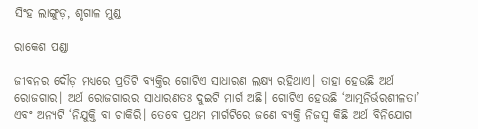ସିଂହ ଲାଙ୍ଗୁଡ଼, ଶୃଗାଳ ମୁଣ୍ଡ

ରାକେଶ ପଣ୍ଡା

ଜୀବନର ଦୌଡ଼ ମଧ୍ୟରେ ପ୍ରତିଟି ବ୍ୟକ୍ତିର ଗୋଟିଏ ସାଧାରଣ ଲକ୍ଷ୍ୟ ରହିଥାଏ। ତାହା ହେଉଛି ଅର୍ଥ ରୋଜଗାର। ଅର୍ଥ ରୋଜଗାରର ସାଧାରଣତଃ ଦୁଇଟି ମାର୍ଗ ଅଛି। ଗୋଟିଏ ହେଉଛି ‘ଆତ୍ମନିର୍ଭରଶୀଳତା’ ଏବଂ ଅନ୍ୟଟି ‘ନିଯୁକ୍ତି ବା ଚାକିରି। ତେବେ ପ୍ରଥମ ମାର୍ଗଟିରେ ଜଣେ ବ୍ୟକ୍ତି ନିଜସ୍ବ କିଛି ଅର୍ଥ ବିନିଯୋଗ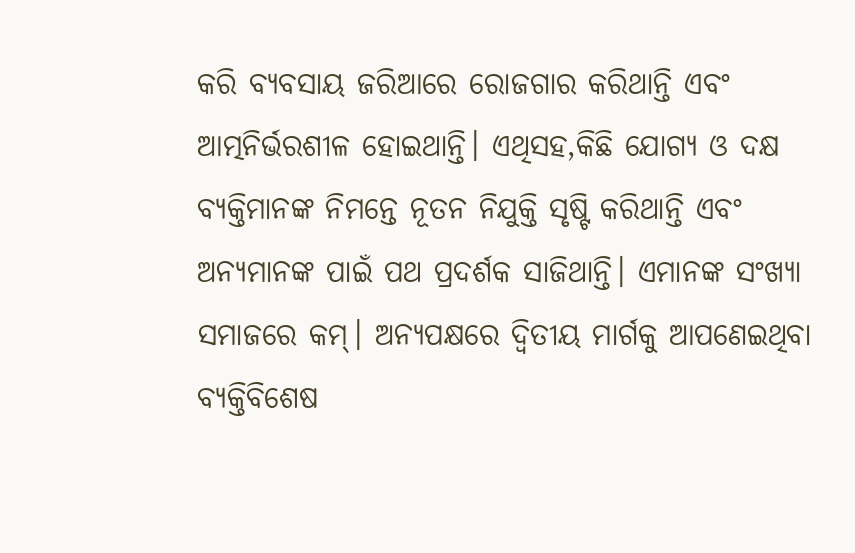କରି ବ୍ୟବସାୟ ଜରିଆରେ ରୋଜଗାର କରିଥାନ୍ତି ଏବଂ ଆତ୍ମନିର୍ଭରଶୀଳ ହୋଇଥାନ୍ତି। ଏଥିସହ,କିଛି ଯୋଗ୍ୟ ଓ ଦକ୍ଷ ବ୍ୟକ୍ତିମାନଙ୍କ ନିମନ୍ତେ ନୂତନ ନିଯୁକ୍ତି ସୃଷ୍ଟି କରିଥାନ୍ତି ଏବଂ ଅନ୍ୟମାନଙ୍କ ପାଇଁ ପଥ ପ୍ରଦର୍ଶକ ସାଜିଥାନ୍ତି। ଏମାନଙ୍କ ସଂଖ୍ୟା ସମାଜରେ କମ୍‌। ଅନ୍ୟପକ୍ଷରେ ଦ୍ୱିତୀୟ ମାର୍ଗକୁ ଆପଣେଇଥିବା ବ୍ୟକ୍ତିବିଶେଷ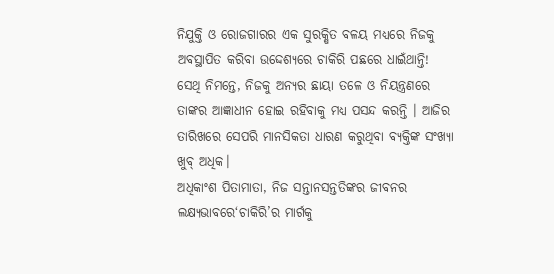ନିଯୁକ୍ତି ଓ ରୋଜଗାରର ଏକ ସୁରକ୍ଷିତ ବଳୟ ମଧ୍ୟରେ ନିଜକୁ ଅବସ୍ଥାପିତ କରିବା ଉଦ୍ଦେଶ୍ୟରେ ଚାକିରି ପଛରେ ଧାଇଁଥାନ୍ତି! ସେଥି ନିମନ୍ତେ, ନିଜକୁ ଅନ୍ୟର ଛାୟା ତଳେ ଓ ନିୟନ୍ତ୍ରଣରେ ତାଙ୍କର ଆଜ୍ଞାଧୀନ ହୋଇ ରହିବାକୁ ମଧ୍ୟ ପସନ୍ଦ କରନ୍ତି । ଆଜିର ତାରିଖରେ ସେପରି ମାନସିକତା ଧାରଣ କରୁଥିବା ବ୍ୟକ୍ତିଙ୍କ ସଂଖ୍ୟା ଖୁବ୍‌ ଅଧିକ।
ଅଧିକାଂଶ ପିତାମାତା, ନିଜ ସନ୍ତାନସନ୍ତତିଙ୍କର ଜୀବନର ଲକ୍ଷ୍ୟଭାବରେ‘ଚାକିରି’ର ମାର୍ଗକୁ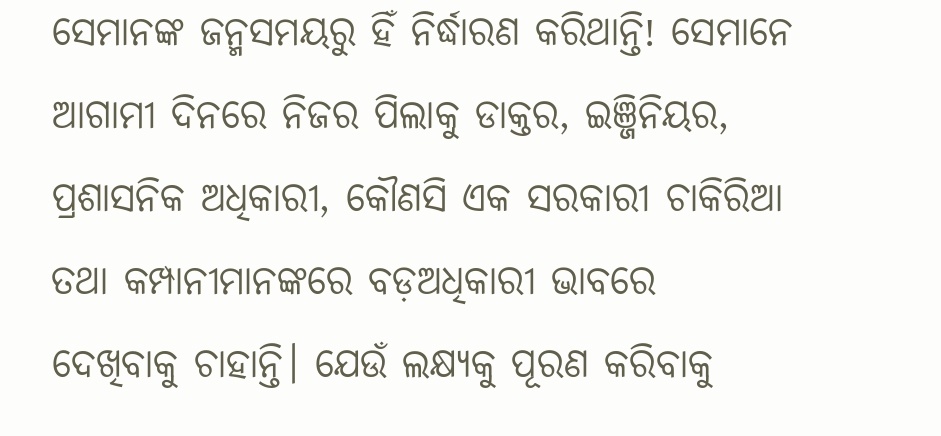ସେମାନଙ୍କ ଜନ୍ମସମୟରୁ ହିଁ ନିର୍ଦ୍ଧାରଣ କରିଥାନ୍ତି! ସେମାନେ ଆଗାମୀ ଦିନରେ ନିଜର ପିଲାକୁ ଡାକ୍ତର, ଇଞ୍ଜିନିୟର, ପ୍ରଶାସନିକ ଅଧିକାରୀ, କୌଣସି ଏକ ସରକାରୀ ଚାକିରିଆ ତଥା କମ୍ପାନୀମାନଙ୍କରେ ବଡ଼ଅଧିକାରୀ ଭାବରେ ଦେଖିବାକୁ ଚାହାନ୍ତି। ଯେଉଁ ଲକ୍ଷ୍ୟକୁ ପୂରଣ କରିବାକୁ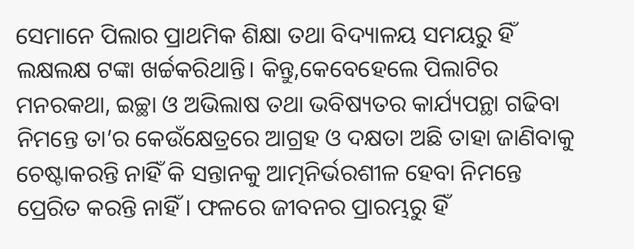ସେମାନେ ପିଲାର ପ୍ରାଥମିକ ଶିକ୍ଷା ତଥା ବିଦ୍ୟାଳୟ ସମୟରୁ ହିଁ ଲକ୍ଷଲକ୍ଷ ଟଙ୍କା ଖର୍ଚ୍ଚକରିଥାନ୍ତି। କିନ୍ତୁ,କେବେହେଲେ ପିଲାଟିର ମନରକଥା, ଇଚ୍ଛା ଓ ଅଭିଲାଷ ତଥା ଭବିଷ୍ୟତର କାର୍ଯ୍ୟପନ୍ଥା ଗଢିବା ନିମନ୍ତେ ତା’ର କେଉଁକ୍ଷେତ୍ରରେ ଆଗ୍ରହ ଓ ଦକ୍ଷତା ଅଛି ତାହା ଜାଣିବାକୁ ଚେଷ୍ଟାକରନ୍ତି ନାହିଁ କି ସନ୍ତାନକୁ ଆତ୍ମନିର୍ଭରଶୀଳ ହେବା ନିମନ୍ତେ ପ୍ରେରିତ କରନ୍ତି ନାହିଁ। ଫଳରେ ଜୀବନର ପ୍ରାରମ୍ଭରୁ ହିଁ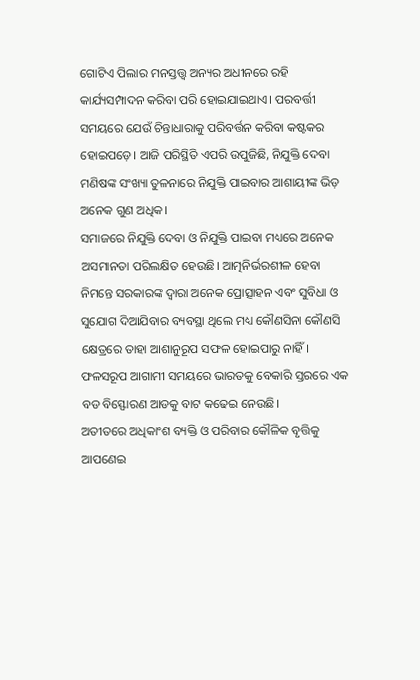ଗୋଟିଏ ପିଲାର ମନସ୍ତତ୍ତ୍ୱ ଅନ୍ୟର ଅଧୀନରେ ରହି କାର୍ଯ୍ୟସମ୍ପାଦନ କରିବା ପରି ହୋଇଯାଇଥାଏ। ପରବର୍ତ୍ତୀ ସମୟରେ ଯେଉଁ ଚିନ୍ତାଧାରାକୁ ପରିବର୍ତ୍ତନ କରିବା କଷ୍ଟକର ହୋଇପଡ଼େ। ଆଜି ପରିସ୍ଥିତି ଏପରି ଉପୁଜିଛି, ନିଯୁକ୍ତି ଦେବା ମଣିଷଙ୍କ ସଂଖ୍ୟା ତୁଳନାରେ ନିଯୁକ୍ତି ପାଇବାର ଆଶାୟୀଙ୍କ ଭିଡ଼ ଅନେକ ଗୁଣ ଅଧିକ।
ସମାଜରେ ନିଯୁକ୍ତି ଦେବା ଓ ନିଯୁକ୍ତି ପାଇବା ମଧ୍ୟରେ ଅନେକ ଅସମାନତା ପରିଲକ୍ଷିତ ହେଉଛି। ଆତ୍ମନିର୍ଭରଶୀଳ ହେବା ନିମନ୍ତେ ସରକାରଙ୍କ ଦ୍ୱାରା ଅନେକ ପ୍ରୋତ୍ସାହନ ଏବଂ ସୁବିଧା ଓ ସୁଯୋଗ ଦିଆଯିବାର ବ୍ୟବସ୍ଥା ଥିଲେ ମଧ୍ୟ କୌଣସିନା କୌଣସି କ୍ଷେତ୍ରରେ ତାହା ଆଶାନୁରୂପ ସଫଳ ହୋଇପାରୁ ନାହିଁ। ଫଳସରୂପ ଆଗାମୀ ସମୟରେ ଭାରତକୁ ବେକାରି ସ୍ତରରେ ଏକ ବଡ ବିସ୍ଫୋରଣ ଆଡକୁ ବାଟ କଢେଇ ନେଉଛି।
ଅତୀତରେ ଅଧିକାଂଶ ବ୍ୟକ୍ତି ଓ ପରିବାର କୌଳିକ ବୃତ୍ତିକୁ ଆପଣେଇ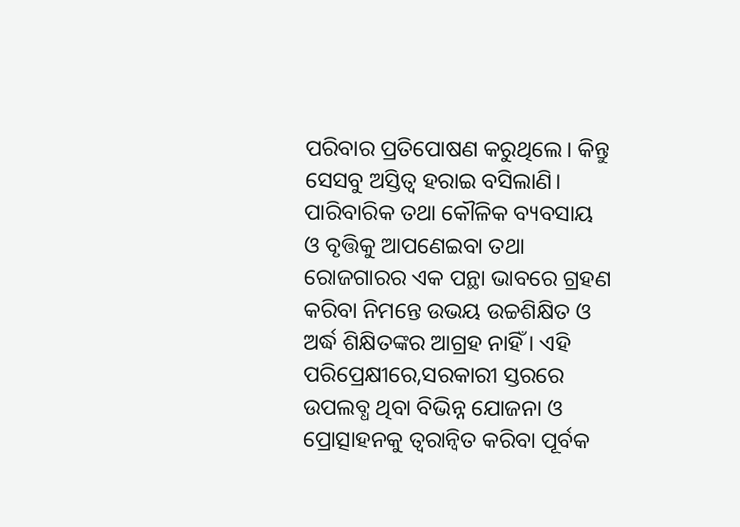ପରିବାର ପ୍ରତିପୋଷଣ କରୁଥିଲେ। କିନ୍ତୁ ସେସବୁ ଅସ୍ତିତ୍ୱ ହରାଇ ବସିଲାଣି। ପାରିବାରିକ ତଥା କୌଳିକ ବ୍ୟବସାୟ ଓ ବୃତ୍ତିକୁ ଆପଣେଇବା ତଥା ରୋଜଗାରର ଏକ ପନ୍ଥା ଭାବରେ ଗ୍ରହଣ କରିବା ନିମନ୍ତେ ଉଭୟ ଉଚ୍ଚଶିକ୍ଷିତ ଓ ଅର୍ଦ୍ଧ ଶିକ୍ଷିତଙ୍କର ଆଗ୍ରହ ନାହିଁ । ଏହି ପରିପ୍ରେକ୍ଷୀରେ,ସରକାରୀ ସ୍ତରରେ ଉପଲବ୍ଧ ଥିବା ବିଭିନ୍ନ ଯୋଜନା ଓ ପ୍ରୋତ୍ସାହନକୁ ତ୍ୱରାନ୍ବିତ କରିବା ପୂର୍ବକ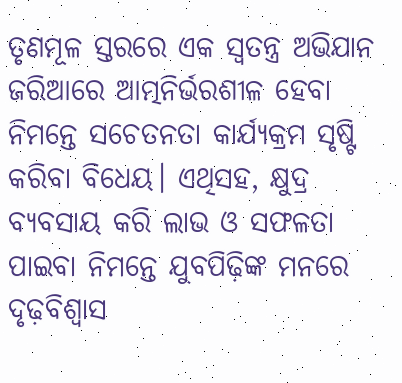ତୃଣମୂଳ ସ୍ତରରେ ଏକ ସ୍ବତନ୍ତ୍ର ଅଭିଯାନ ଜରିଆରେ ଆତ୍ମନିର୍ଭରଶୀଳ ହେବା ନିମନ୍ତେ ସଚେତନତା କାର୍ଯ୍ୟକ୍ରମ ସୃଷ୍ଟି କରିବା ବିଧେୟ। ଏଥିସହ, କ୍ଷୁଦ୍ର ବ୍ୟବସାୟ କରି ଲାଭ ଓ ସଫଳତା ପାଇବା ନିମନ୍ତେ ଯୁବପିଢ଼ିଙ୍କ ମନରେ ଦୃଢ଼ବିଶ୍ୱାସ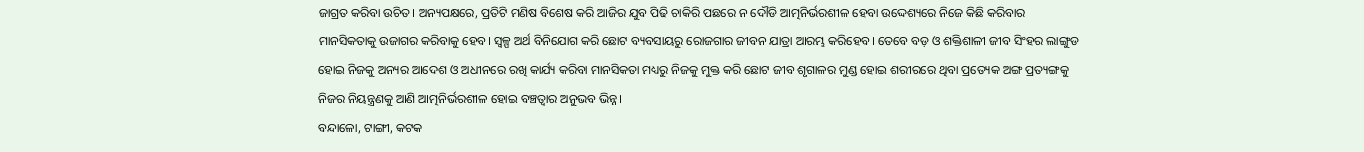ଜାଗ୍ରତ କରିବା ଉଚିତ। ଅନ୍ୟପକ୍ଷରେ, ପ୍ରତିଟି ମଣିଷ ବିଶେଷ କରି ଆଜିର ଯୁବ ପିଢି ଚାକିରି ପଛରେ ନ ଦୌଡି ଆତ୍ମନିର୍ଭରଶୀଳ ହେବା ଉଦ୍ଦେଶ୍ୟରେ ନିଜେ କିଛି କରିବାର ମାନସିକତାକୁ ଉଜାଗର କରିବାକୁ ହେବ। ସ୍ବଳ୍ପ ଅର୍ଥ ବିନିଯୋଗ କରି ଛୋଟ ବ୍ୟବସାୟରୁ ରୋଜଗାର ଜୀବନ ଯାତ୍ରା ଆରମ୍ଭ କରିହେବ। ତେବେ ବଡ଼ ଓ ଶକ୍ତିଶାଳୀ ଜୀବ ସିଂହର ଲାଙ୍ଗୁଡ ହୋଇ ନିଜକୁ ଅନ୍ୟର ଆଦେଶ ଓ ଅଧୀନରେ ରଖି କାର୍ଯ୍ୟ କରିବା ମାନସିକତା ମଧ୍ୟରୁ ନିଜକୁ ମୁକ୍ତ କରି ଛୋଟ ଜୀବ ଶୃଗାଳର ମୁଣ୍ଡ ହୋଇ ଶରୀରରେ ଥିବା ପ୍ରତ୍ୟେକ ଅଙ୍ଗ ପ୍ରତ୍ୟଙ୍ଗକୁ ନିଜର ନିୟନ୍ତ୍ରଣକୁ ଆଣି ଆତ୍ମନିର୍ଭରଶୀଳ ହୋଇ ବଞ୍ଚତ୍ବାର ଅନୁଭବ ଭିନ୍ନ।
ବନ୍ଦାଳୋ, ଟାଙ୍ଗୀ, କଟକ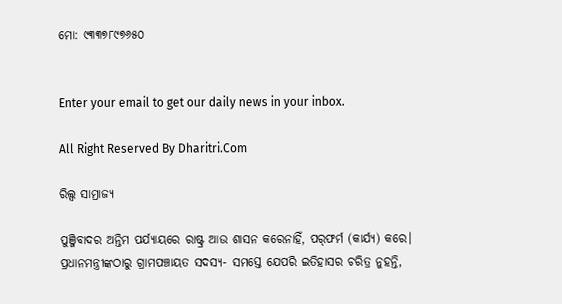ମୋ: ୯୩୩୭୮୯୭୬୫୦


Enter your email to get our daily news in your inbox.

All Right Reserved By Dharitri.Com

ରିଲ୍ସ ସାମ୍ରାଜ୍ୟ

ପୁଞ୍ଜିବାଦର ଅନ୍ତିମ ପର୍ଯ୍ୟାୟରେ ରାଷ୍ଟ୍ର ଆଉ ଶାସନ କରେନାହିଁ, ପର୍‌ଫର୍ମ (କାର୍ଯ୍ୟ) କରେ। ପ୍ରଧାନମନ୍ତ୍ରୀଙ୍କଠାରୁ ଗ୍ରାମପଞ୍ଚାୟତ ସଦସ୍ୟ- ସମସ୍ତେ ଯେପରି ଇତିହାସର ଚରିତ୍ର ନୁହନ୍ତି,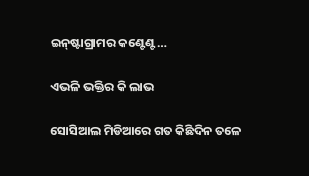ଇନ୍‌ଷ୍ଟାଗ୍ରାମର କଣ୍ଟେଣ୍ଟ…

ଏଭଳି ଭକ୍ତିର କି ଲାଭ

ସୋସିଆଲ ମିଡିଆରେ ଗତ କିଛିଦିନ ତଳେ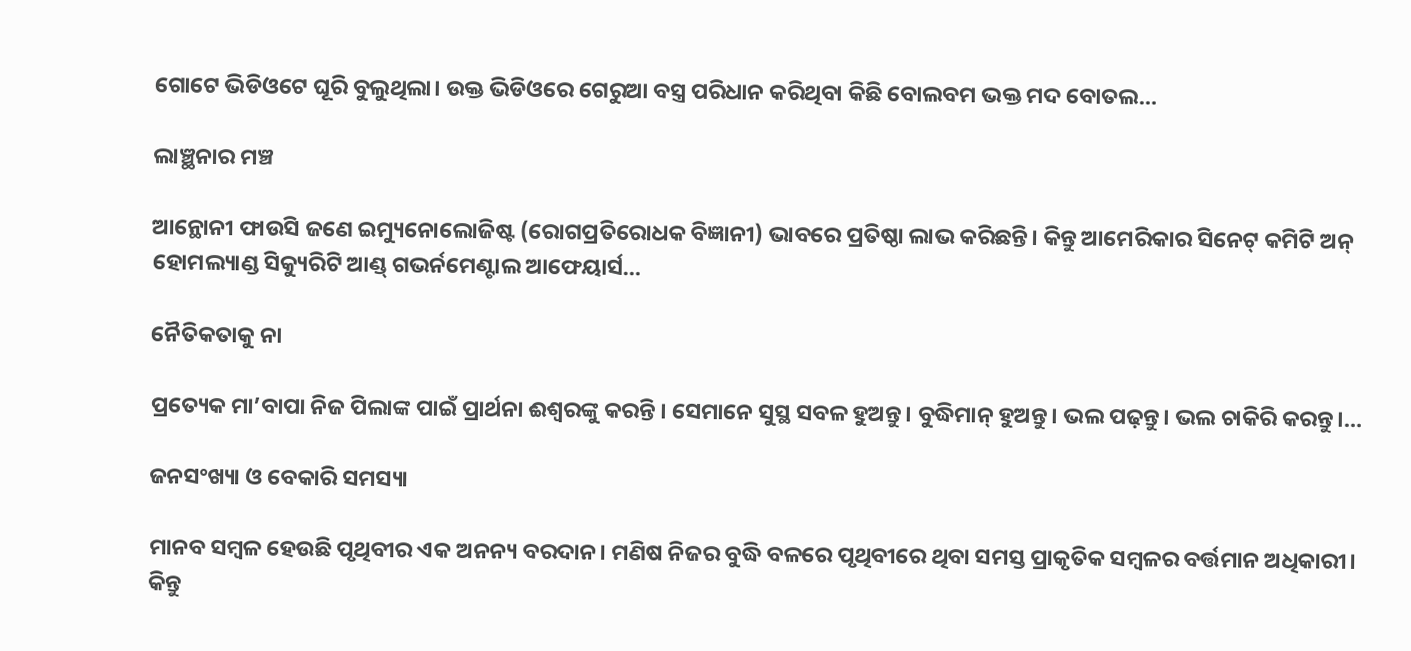ଗୋଟେ ଭିଡିଓଟେ ଘୂରି ବୁଲୁଥିଲା। ଉକ୍ତ ଭିଡିଓରେ ଗେରୁଆ ବସ୍ତ୍ର ପରିଧାନ କରିଥିବା କିଛି ବୋଲବମ ଭକ୍ତ ମଦ ବୋତଲ…

ଲାଞ୍ଛନାର ମଞ୍ଚ

ଆନ୍ଥୋନୀ ଫାଉସି ଜଣେ ଇମ୍ୟୁନୋଲୋଜିଷ୍ଟ (ରୋଗପ୍ରତିରୋଧକ ବିଜ୍ଞାନୀ) ଭାବରେ ପ୍ରତିଷ୍ଠା ଲାଭ କରିଛନ୍ତି। କିନ୍ତୁ ଆମେରିକାର ସିନେଟ୍‌ କମିଟି ଅନ୍‌ ହୋମଲ୍ୟାଣ୍ଡ ସିକ୍ୟୁରିଟି ଆଣ୍ଡ୍‌ ଗଭର୍ନମେଣ୍ଟାଲ ଆଫେୟାର୍ସ…

ନୈତିକତାକୁ ନା

ପ୍ରତ୍ୟେକ ମା’ବାପା ନିଜ ପିଲାଙ୍କ ପାଇଁ ପ୍ରାର୍ଥନା ଈଶ୍ୱରଙ୍କୁ କରନ୍ତି । ସେମାନେ ସୁସ୍ଥ ସବଳ ହୁଅନ୍ତୁ। ବୁଦ୍ଧିମାନ୍‌ ହୁଅନ୍ତୁ। ଭଲ ପଢ଼ନ୍ତୁ। ଭଲ ଚାକିରି କରନ୍ତୁ।…

ଜନସଂଖ୍ୟା ଓ ବେକାରି ସମସ୍ୟା

ମାନବ ସମ୍ବଳ ହେଉଛି ପୃଥିବୀର ଏକ ଅନନ୍ୟ ବରଦାନ। ମଣିଷ ନିଜର ବୁଦ୍ଧି ବଳରେ ପୃଥିବୀରେ ଥିବା ସମସ୍ତ ପ୍ରାକୃତିକ ସମ୍ବଳର ବର୍ତ୍ତମାନ ଅଧିକାରୀ। କିନ୍ତୁ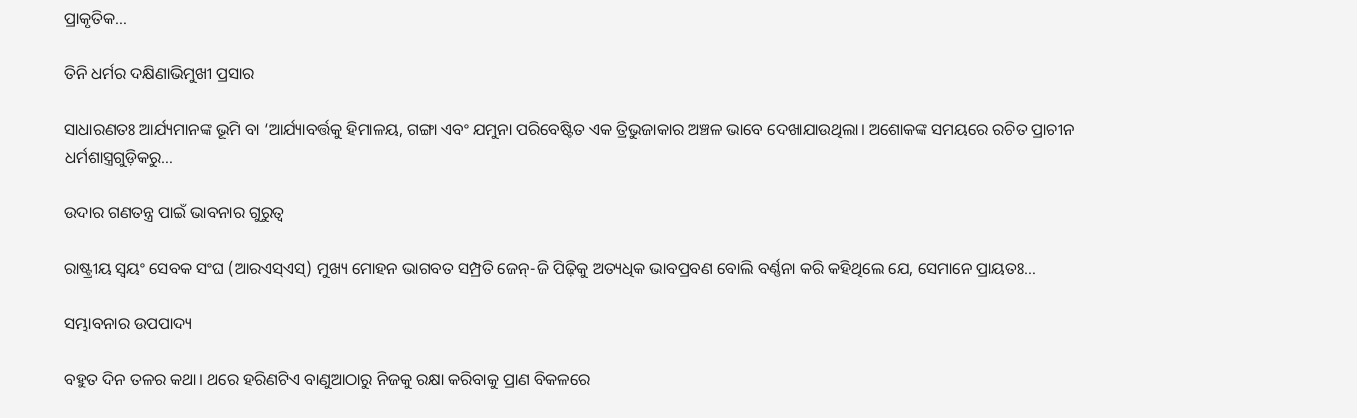ପ୍ରାକୃତିକ…

ତିନି ଧର୍ମର ଦକ୍ଷିଣାଭିମୁଖୀ ପ୍ରସାର

ସାଧାରଣତଃ ଆର୍ଯ୍ୟମାନଙ୍କ ଭୂମି ବା ‘ଆର୍ଯ୍ୟାବର୍ତ୍ତକୁ ହିମାଳୟ, ଗଙ୍ଗା ଏବଂ ଯମୁନା ପରିବେଷ୍ଟିତ ଏକ ତ୍ରିଭୁଜାକାର ଅଞ୍ଚଳ ଭାବେ ଦେଖାଯାଉଥିଲା। ଅଶୋକଙ୍କ ସମୟରେ ରଚିତ ପ୍ରାଚୀନ ଧର୍ମଶାସ୍ତ୍ରଗୁଡ଼ିକରୁ…

ଉଦାର ଗଣତନ୍ତ୍ର ପାଇଁ ଭାବନାର ଗୁରୁତ୍ୱ

ରାଷ୍ଟ୍ରୀୟ ସ୍ବୟଂ ସେବକ ସଂଘ (ଆରଏସ୍‌ଏସ୍‌) ମୁଖ୍ୟ ମୋହନ ଭାଗବତ ସମ୍ପ୍ରତି ଜେନ୍‌-ଜି ପିଢ଼ିକୁ ଅତ୍ୟଧିକ ଭାବପ୍ରବଣ ବୋଲି ବର୍ଣ୍ଣନା କରି କହିଥିଲେ ଯେ, ସେମାନେ ପ୍ରାୟତଃ…

ସମ୍ଭାବନାର ଉପପାଦ୍ୟ

ବହୁତ ଦିନ ତଳର କଥା। ଥରେ ହରିଣଟିଏ ବାଣୁଆଠାରୁ ନିଜକୁ ରକ୍ଷା କରିବାକୁ ପ୍ରାଣ ବିକଳରେ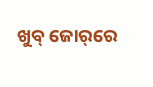ଖୁବ୍‌ ଜୋର୍‌ରେ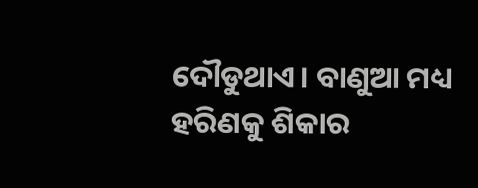ଦୌଡୁଥାଏ। ବାଣୁଆ ମଧ୍ୟ ହରିଣକୁ ଶିକାର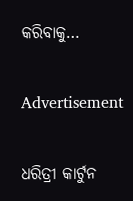କରିବାକୁ…

Advertisement

ଧରିତ୍ରୀ କାର୍ଟୁନ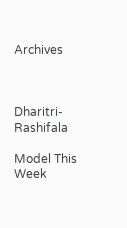Archives



Dharitri-Rashifala

Model This Week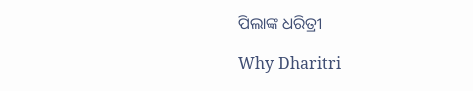ପିଲାଙ୍କ ଧରିତ୍ରୀ

Why Dharitri